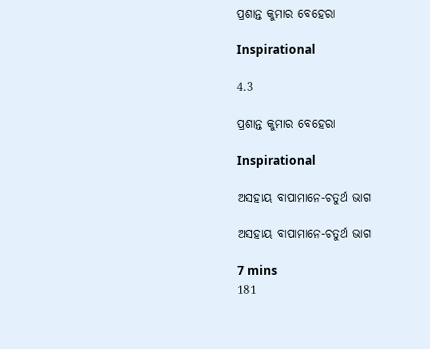ପ୍ରଶାନ୍ତ କୁମାର ବେହେରା

Inspirational

4.3

ପ୍ରଶାନ୍ତ କୁମାର ବେହେରା

Inspirational

ଅସହାୟ ବାପାମାନେ-ଚତୁର୍ଥ ଭାଗ

ଅସହାୟ ବାପାମାନେ-ଚତୁର୍ଥ ଭାଗ

7 mins
181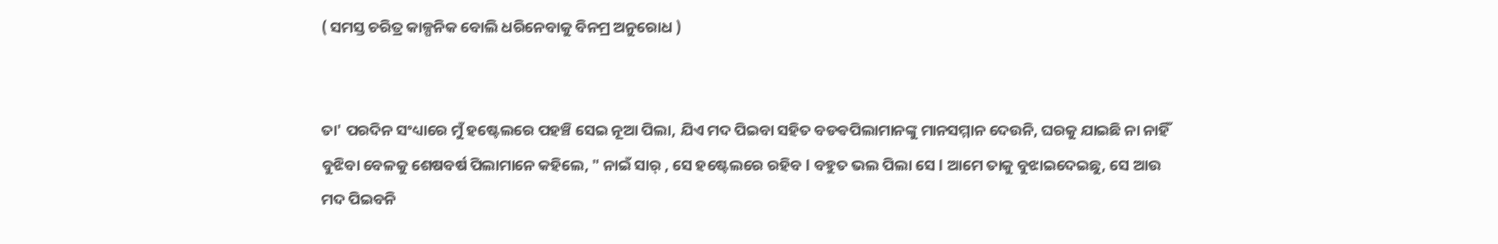( ସମସ୍ତ ଚରିତ୍ର କାଳ୍ପନିକ ବୋଲି ଧରିନେବାକୁ ବିନମ୍ର ଅନୁରୋଧ )


ତା' ପରଦିନ ସଂଧ୍ୟାରେ ମୁଁ ହଷ୍ଟେଲରେ ପହଞ୍ଚି ସେଇ ନୂଆ ପିଲା, ଯିଏ ମଦ ପିଇବା ସହିତ ବଡଵପିଲାମାନଙ୍କୁ ମାନସମ୍ମାନ ଦେଉନି, ଘରକୁ ଯାଇଛି ନା ନାହିଁ ବୁଝିବା ବେଳକୁ ଶେଷବର୍ଷ ପିଲାମାନେ କହିଲେ, " ନାଇଁ ସାର୍ , ସେ ହଷ୍ଟେଲରେ ରହିବ l ବହୁତ ଭଲ ପିଲା ସେ l ଆମେ ତାକୁ ବୁଝାଇଦେଇଛୁ, ସେ ଆଉ ମଦ ପିଇବନି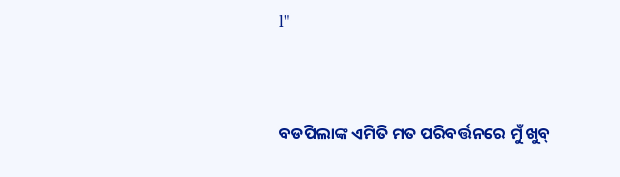l"


ବଡପିଲାଙ୍କ ଏମିତି ମତ ପରିବର୍ତ୍ତନରେ ମୁଁ ଖୁବ୍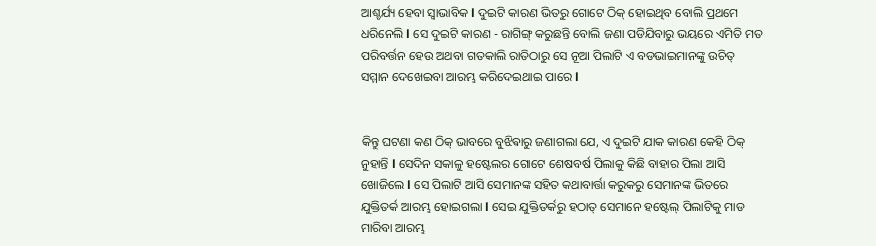ଆଶ୍ଚର୍ଯ୍ୟ ହେବା ସ୍ୱାଭାବିକ l ଦୁଇଟି କାରଣ ଭିତରୁ ଗୋଟେ ଠିକ୍ ହୋଇଥିବ ବୋଲି ପ୍ରଥମେ ଧରିନେଲି l ସେ ଦୁଇଟି କାରଣ - ରାଗିଙ୍ଗ୍ କରୁଛନ୍ତି ବୋଲି ଜଣା ପଡିଯିବାରୁ ଭୟରେ ଏମିତି ମତ ପରିବର୍ତ୍ତନ ହେଉ ଅଥବା ଗତକାଲି ରାତିଠାରୁ ସେ ନୂଆ ପିଲାଟି ଏ ବଡଭାଇମାନଙ୍କୁ ଉଚିତ୍ ସମ୍ମାନ ଦେଖେଇବା ଆରମ୍ଭ କରିଦେଇଥାଇ ପାରେ l


କିନ୍ତୁ ଘଟଣା କଣ ଠିକ୍ ଭାବରେ ବୁଝିଵାରୁ ଜଣାଗଲା ଯେ, ଏ ଦୁଇଟି ଯାକ କାରଣ କେହି ଠିକ୍ ନୁହାନ୍ତି l ସେଦିନ ସକାଳୁ ହଷ୍ଟେଲର ଗୋଟେ ଶେଷବର୍ଷ ପିଲାକୁ କିଛି ବାହାର ପିଲା ଆସି ଖୋଜିଲେ l ସେ ପିଲାଟି ଆସି ସେମାନଙ୍କ ସହିତ କଥାବାର୍ତ୍ତା କରୁକରୁ ସେମାନଙ୍କ ଭିତରେ ଯୁକ୍ତିତର୍କ ଆରମ୍ଭ ହୋଇଗଲା l ସେଇ ଯୁକ୍ତିତର୍କରୁ ହଠାତ୍ ସେମାନେ ହଷ୍ଟେଲ୍ ପିଲାଟିକୁ ମାଡ ମାରିବା ଆରମ୍ଭ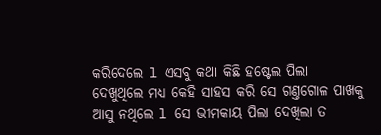କରିଦେଲେ l ଏସବୁ କଥା କିଛି ହଷ୍ଟେଲ ପିଲା ଦେଖୁଥିଲେ ମଧ୍ୟ କେହି ସାହସ କରି ସେ ଗଣ୍ତଗୋଳ ପାଖକୁ ଆସୁ ନଥିଲେ l ସେ ଭୀମକାୟ ପିଲା ଦେଖିଲା ତ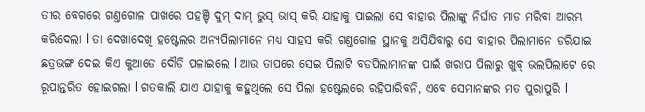ତୀର ବେଗରେ ଗଣ୍ତଗୋଳ ପାଖରେ ପହଞ୍ଚି ଦୁମ୍ ଦାମ୍ ଭୁସ୍ ଭାସ୍ କରି ଯାହାକୁ ପାଇଲା ସେ ବାହାର ପିଲାଙ୍କୁ ନିର୍ଘାତ ମାଡ ମରିବା ଆରମ୍ଭ କରିଦେଲା l ତା ଦେଖାଦେଖି ହଷ୍ଟେଲର ଅନ୍ୟପିଲାମାନେ ମଧ୍ୟ ସାହସ କରି ଗଣ୍ତଗୋଳ ସ୍ଥାନକୁ ଅସିଯିବାରୁ ସେ ବାହାର ପିଲାମାନେ ଡରିଯାଇ ଛତ୍ରଭଙ୍ଗ ଦେଇ କିଏ କୁଆଡେ ଦୌଡି ପଳାଇଲେ l ଆଉ ତାପରେ ସେଇ ପିଲାଟି ବଡପିଲାମାନଙ୍କ ପାଇଁ ଖରାପ ପିଲାରୁ ଖୁବ୍ ଭଲପିଲାଟେ ରେ ରୂପାନ୍ତରିତ ହୋଇଗଲା l ଗତକାଲି ଯାଏ ଯାହାକୁ କହୁଥିଲେ ସେ ପିଲା ହଷ୍ଟେଲରେ ରହିପାରିବନି, ଏବେ ସେମାନଙ୍କର ମତ ପୁରାପୁରି l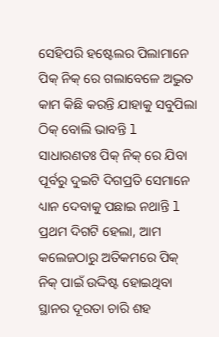ସେହିପରି ହଷ୍ଟେଲର ପିଲାମାନେ ପିକ୍ ନିକ୍ ରେ ଗଲାବେଳେ ଅଦ୍ଭୁତ କାମ କିଛି କରନ୍ତି ଯାହାକୁ ସବୁପିଲା ଠିକ୍ ବୋଲି ଭାବନ୍ତି l ସାଧାରଣତଃ ପିକ୍ ନିକ୍ ରେ ଯିବା ପୂର୍ବରୁ ଦୁଇଟି ଦିଗପ୍ରତି ସେମାନେ ଧ୍ୟାନ ଦେବାକୁ ପଛାଇ ନଥାନ୍ତି l ପ୍ରଥମ ଦିଗଟି ହେଲା, ଆମ କଲେଜଠାରୁ ଅତିକମରେ ପିକ୍ ନିକ୍ ପାଇଁ ଉଦ୍ଦିଷ୍ଟ ହୋଇଥିବା ସ୍ଥାନର ଦୂରତା ଚାରି ଶହ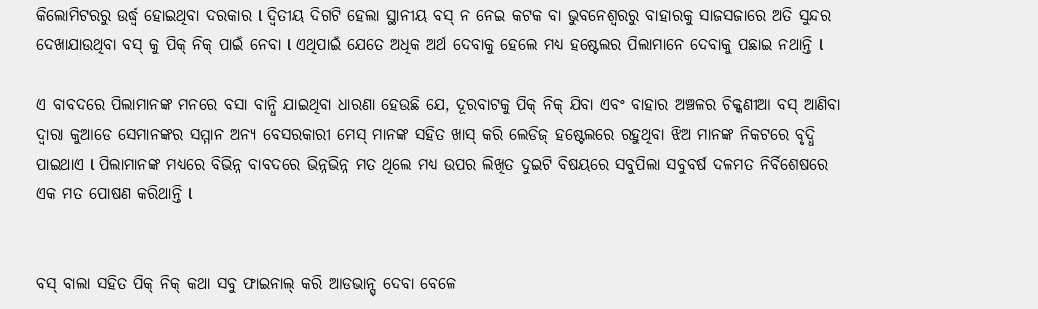କିଲୋମିଟରରୁ ଉର୍ଦ୍ଧ୍ବ ହୋଇଥିବା ଦରକାର l ଦ୍ୱିତୀୟ ଦିଗଟି ହେଲା ସ୍ଥାନୀୟ ବସ୍ ନ ନେଇ କଟକ ବା ଭୁବନେଶ୍ବରରୁ ବାହାରକୁ ସାଜସଜାରେ ଅତି ସୁନ୍ଦର ଦେଖାଯାଉଥିବା ବସ୍ କୁ ପିକ୍ ନିକ୍ ପାଇଁ ନେବା l ଏଥିପାଇଁ ଯେତେ ଅଧିକ ଅର୍ଥ ଦେବାକୁ ହେଲେ ମଧ୍ୟ ହଷ୍ଟେଲର ପିଲାମାନେ ଦେବାକୁ ପଛାଇ ନଥାନ୍ତି l

ଏ ବାବଦରେ ପିଲାମାନଙ୍କ ମନରେ ବସା ବାନ୍ଧି ଯାଇଥିବା ଧାରଣା ହେଉଛି ଯେ, ଦୂରବାଟକୁ ପିକ୍ ନିକ୍ ଯିବା ଏବଂ ବାହାର ଅଞ୍ଚଳର ଚିକ୍କଣୀଆ ବସ୍ ଆଣିବା ଦ୍ୱାରା କୁଆଡେ ସେମାନଙ୍କର ସମ୍ମାନ ଅନ୍ୟ ବେସରକାରୀ ମେସ୍ ମାନଙ୍କ ସହିତ ଖାସ୍ କରି ଲେଡିଜ୍ ହଷ୍ଟେଲରେ ରହୁଥିବା ଝିଅ ମାନଙ୍କ ନିକଟରେ ବୃଦ୍ଧି ପାଇଥାଏ l ପିଲାମାନଙ୍କ ମଧ୍ଯରେ ବିଭିନ୍ନ ବାବଦରେ ଭିନ୍ନଭିନ୍ନ ମତ ଥିଲେ ମଧ୍ଯ ଉପର ଲିଖିତ ଦୁଇଟି ବିଷୟରେ ସବୁପିଲା ସବୁବର୍ଷ ଦଳମତ ନିର୍ବିଶେଷରେ ଏକ ମତ ପୋଷଣ କରିଥାନ୍ତି l


ବସ୍ ବାଲା ସହିତ ପିକ୍ ନିକ୍ କଥା ସବୁ ଫାଇନାଲ୍ କରି ଆଡଭାନ୍ସ୍ ଦେବା ବେଳେ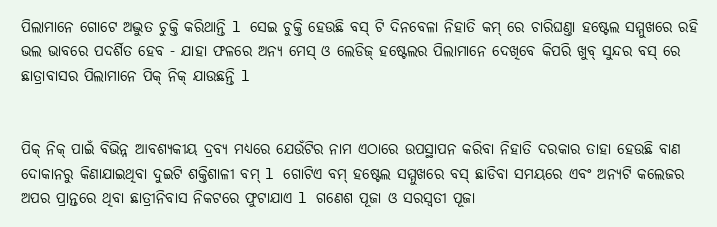ପିଲାମାନେ ଗୋଟେ ଅଦ୍ଭୁତ ଚୁକ୍ତି କରିଥାନ୍ତି l ସେଇ ଚୁକ୍ତି ହେଉଛି ବସ୍ ଟି ଦିନବେଳା ନିହାତି କମ୍ ରେ ଚାରିଘଣ୍ତା ହଷ୍ଟେଲ ସମ୍ମୁଖରେ ରହି ଭଲ ଭାବରେ ପଦର୍ଶିତ ହେବ - ଯାହା ଫଳରେ ଅନ୍ୟ ମେସ୍ ଓ ଲେଡିଜ୍ ହଷ୍ଟେଲର ପିଲାମାନେ ଦେଖିବେ କିପରି ଖୁବ୍ ସୁନ୍ଦର ବସ୍ ରେ ଛାତ୍ରାବାସର ପିଲାମାନେ ପିକ୍ ନିକ୍ ଯାଉଛନ୍ତି l


ପିକ୍ ନିକ୍ ପାଇଁ ବିଭିନ୍ନ ଆବଶ୍ଯକୀୟ ଦ୍ରବ୍ଯ ମଧ୍ୟରେ ଯେଉଁଟିର ନାମ ଏଠାରେ ଉପସ୍ଥାପନ କରିବା ନିହାତି ଦରକାର ତାହା ହେଉଛି ବାଣ ଦୋକାନରୁ କିଣାଯାଇଥିବା ଦୁଇଟି ଶକ୍ତିଶାଳୀ ବମ୍ l ଗୋଟିଏ ବମ୍ ହଷ୍ଟେଲ ସମ୍ମୁଖରେ ବସ୍ ଛାଡିବା ସମୟରେ ଏବଂ ଅନ୍ୟଟି କଲେଜର ଅପର ପ୍ରାନ୍ତରେ ଥିବା ଛାତ୍ରୀନିବାସ ନିକଟରେ ଫୁଟାଯାଏ l ଗଣେଶ ପୂଜା ଓ ସରସ୍ୱତୀ ପୂଜା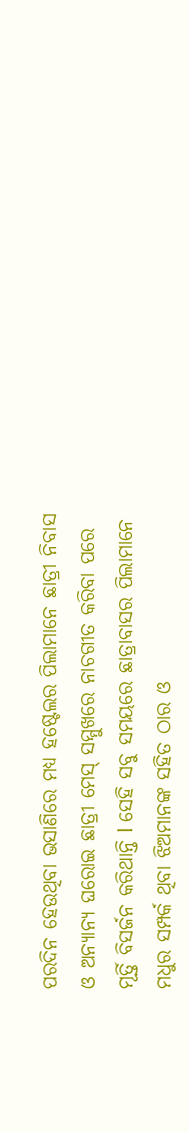ପରଦିନ ହେଉଥିବା ଭସାଣିରେ ମଧ୍ୟ ହଷ୍ଟେଲର ପିଲାମାନେ ଛାତ୍ରୀ ନିବାସ ଓ ଅନ୍ୟାନ୍ୟ ଘରୋଇ ଛାତ୍ରୀ ମେସ୍ ସମ୍ମୁଖରେ ନାଚଗୀତ କରିବା ପରେ ମୂର୍ତ୍ତି ବିସର୍ଜନ କରିଥାନ୍ତି l ସେହି ସବୁ ସମୟରେ ଛାତ୍ରାବାସର ପିଲାମାନେ ମଧୁର ସମ୍ପର୍କ ଥିବା ଝିଅମାନଙ୍କ ସହିତ ଠାର ଓ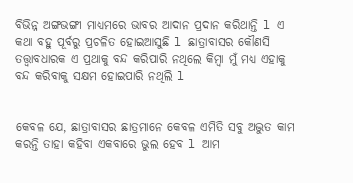ବିଭିନ୍ନ ଅଙ୍ଗଭଙ୍ଗୀ ମାଧ୍ୟମରେ ଭାବର ଆଦାନ ପ୍ରଦାନ କରିଥାନ୍ତି l ଏ କଥା ବହୁ ପୂର୍ବରୁ ପ୍ରଚଳିତ ହୋଇଆସୁଛି l ଛାତ୍ରାବାସର କୌଣସି ତତ୍ତ୍ୱାବଧାରକ ଏ ପ୍ରଥାକୁ ବନ୍ଦ କରିପାରି ନଥିଲେ କିମ୍ୱା ମୁଁ ମଧ୍ୟ ଏହାକୁ ବନ୍ଦ କରିବାକୁ ସକ୍ଷମ ହୋଇପାରି ନଥିଲି l


କେବଳ ଯେ, ଛାତ୍ରାବାସର ଛାତ୍ରମାନେ କେବଳ ଏମିତି ସବୁ ଅଦ୍ଭୁତ କାମ କରନ୍ତି ତାହା କହିବା ଏକବାରେ ଭୁଲ ହେବ l ଆମ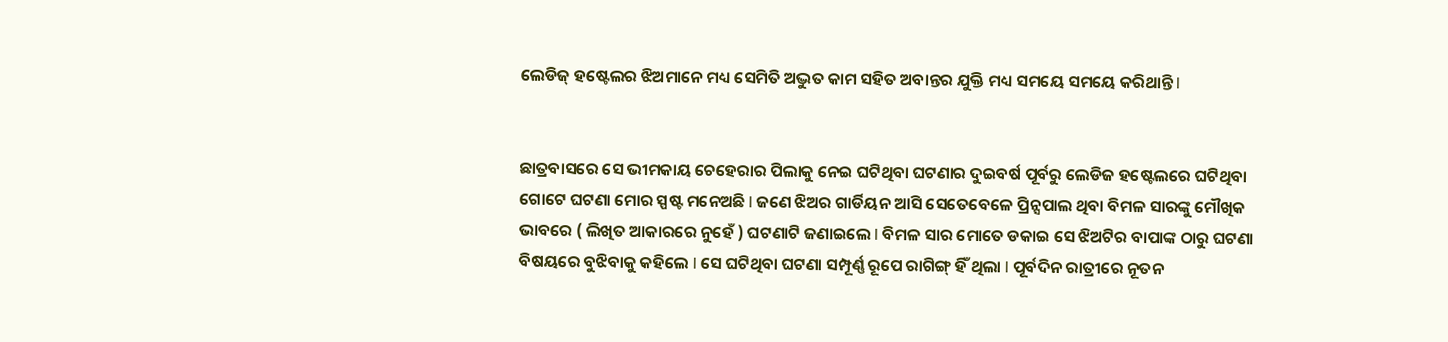ଲେଡିଜ୍ ହଷ୍ଟେଲର ଝିଅମାନେ ମଧ୍ୟ ସେମିତି ଅଦ୍ଭୁତ କାମ ସହିତ ଅବାନ୍ତର ଯୁକ୍ତି ମଧ୍ୟ ସମୟେ ସମୟେ କରିଥାନ୍ତି l


ଛାତ୍ରବାସରେ ସେ ଭୀମକାୟ ଚେହେରାର ପିଲାକୁ ନେଇ ଘଟିଥିବା ଘଟଣାର ଦୁଇବର୍ଷ ପୂର୍ବରୁ ଲେଡିଜ ହଷ୍ଟେଲରେ ଘଟିଥିବା ଗୋଟେ ଘଟଣା ମୋର ସ୍ପଷ୍ଟ ମନେଅଛି l ଜଣେ ଝିଅର ଗାର୍ଡିୟନ ଆସି ସେତେବେଳେ ପ୍ରିନ୍ସପାଲ ଥିବା ବିମଳ ସାରଙ୍କୁ ମୌଖିକ ଭାବରେ ( ଲିଖିତ ଆକାରରେ ନୁହେଁ ) ଘଟଣାଟି ଜଣାଇଲେ l ବିମଳ ସାର ମୋତେ ଡକାଇ ସେ ଝିଅଟିର ବାପାଙ୍କ ଠାରୁ ଘଟଣା ବିଷୟରେ ବୁଝିବାକୁ କହିଲେ l ସେ ଘଟିଥିବା ଘଟଣା ସମ୍ପୂର୍ଣ୍ଣ ରୂପେ ରାଗିଙ୍ଗ୍ ହିଁ ଥିଲା l ପୂର୍ବଦିନ ରାତ୍ରୀରେ ନୂତନ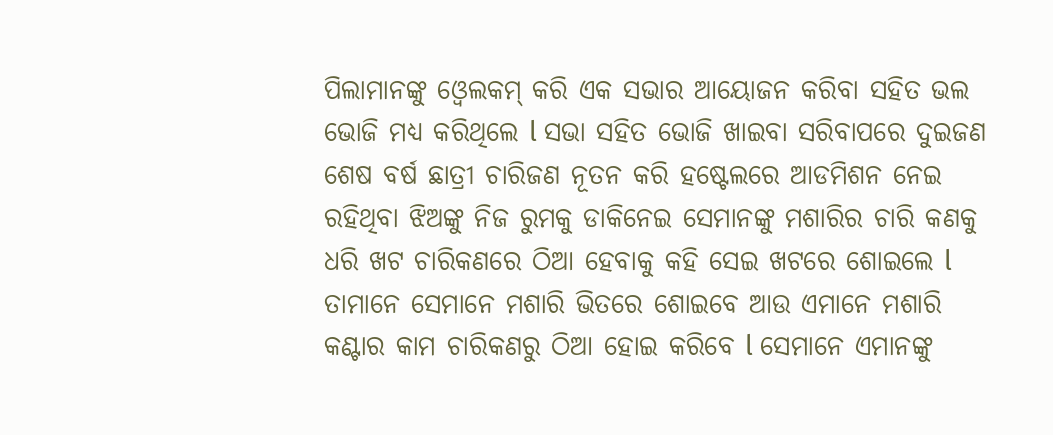ପିଲାମାନଙ୍କୁ ଓ୍ୱେଲକମ୍ କରି ଏକ ସଭାର ଆୟୋଜନ କରିବା ସହିତ ଭଲ ଭୋଜି ମଧ୍ୟ କରିଥିଲେ l ସଭା ସହିତ ଭୋଜି ଖାଇବା ସରିବାପରେ ଦୁଇଜଣ ଶେଷ ବର୍ଷ ଛାତ୍ରୀ ଚାରିଜଣ ନୂତନ କରି ହଷ୍ଟେଲରେ ଆଡମିଶନ ନେଇ ରହିଥିବା ଝିଅଙ୍କୁ ନିଜ ରୁମକୁ ଡାକିନେଇ ସେମାନଙ୍କୁ ମଶାରିର ଚାରି କଣକୁ ଧରି ଖଟ ଚାରିକଣରେ ଠିଆ ହେବାକୁ କହି ସେଇ ଖଟରେ ଶୋଇଲେ l ତାମାନେ ସେମାନେ ମଶାରି ଭିତରେ ଶୋଇବେ ଆଉ ଏମାନେ ମଶାରି କଣ୍ଟାର କାମ ଚାରିକଣରୁ ଠିଆ ହୋଇ କରିବେ l ସେମାନେ ଏମାନଙ୍କୁ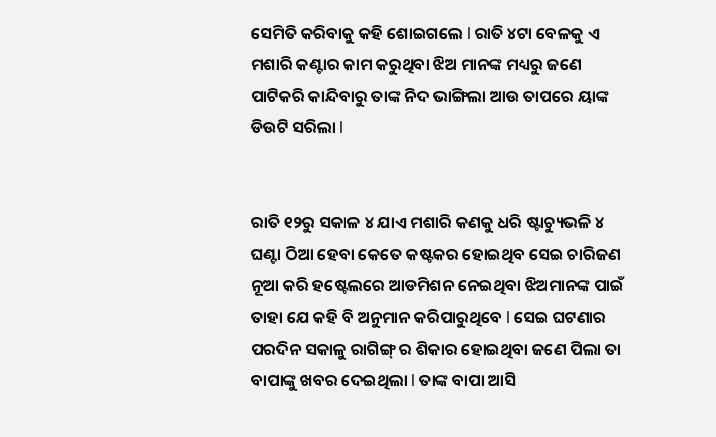ସେମିତି କରିବାକୁ କହି ଶୋଇଗଲେ l ରାତି ୪ଟା ବେଳକୁ ଏ ମଶାରି କଣ୍ଟାର କାମ କରୁଥିବା ଝିଅ ମାନଙ୍କ ମଧ୍ୟରୁ ଜଣେ ପାଟିକରି କାନ୍ଦିବାରୁ ତାଙ୍କ ନିଦ ଭାଙ୍ଗିଲା ଆଉ ତାପରେ ୟାଙ୍କ ଡିଉଟି ସରିଲା l


ରାତି ୧୨ରୁ ସକାଳ ୪ ଯାଏ ମଶାରି କଣକୁ ଧରି ଷ୍ଟାଚ୍ୟୁଭଳି ୪ ଘଣ୍ଟା ଠିଆ ହେବା କେତେ କଷ୍ଟକର ହୋଇଥିବ ସେଇ ଚାରିଜଣ ନୂଆ କରି ହଷ୍ଟେଲରେ ଆଡମିଶନ ନେଇଥିବା ଝିଅମାନଙ୍କ ପାଇଁ ତାହା ଯେ କହି ବି ଅନୁମାନ କରିପାରୁଥିବେ l ସେଇ ଘଟଣାର ପରଦିନ ସକାଳୁ ରାଗିଙ୍ଗ୍ ର ଶିକାର ହୋଇଥିବା ଜଣେ ପିଲା ତା ବାପାଙ୍କୁ ଖବର ଦେଇଥିଲା l ତାଙ୍କ ବାପା ଆସି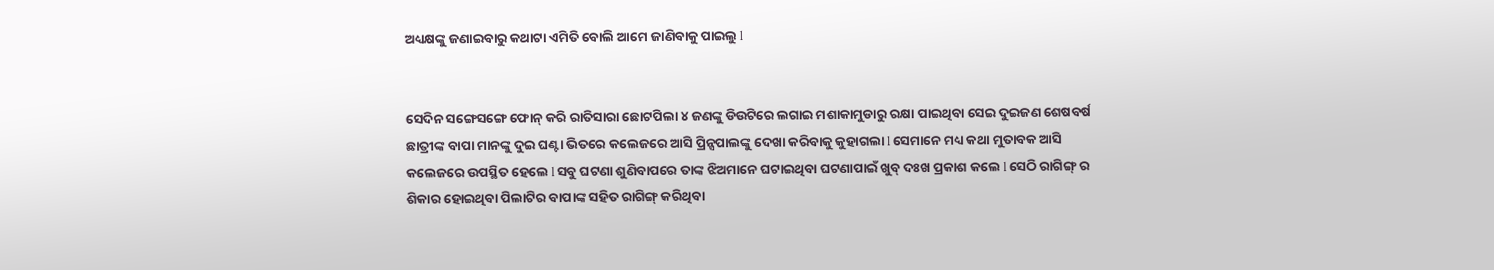ଅଧ୍ୟକ୍ଷଙ୍କୁ ଜଣାଇବାରୁ କଥାଟା ଏମିତି ବୋଲି ଆମେ ଜାଣିବାକୁ ପାଇଲୁ l


ସେଦିନ ସଙ୍ଗେସଙ୍ଗେ ଫୋନ୍ କରି ରାତିସାରା ଛୋଟପିଲା ୪ ଜଣଙ୍କୁ ଡିଉଟିରେ ଲଗାଇ ମଶାକାମୁଡାରୁ ରକ୍ଷା ପାଇଥିବା ସେଇ ଦୁଇଜଣ ଶେଷବର୍ଷ ଛାତ୍ରୀଙ୍କ ବାପା ମାନଙ୍କୁ ଦୁଇ ଘଣ୍ଟା ଭିତରେ କଲେଜରେ ଆସି ପ୍ରିନ୍ସପାଲଙ୍କୁ ଦେଖା କରିବାକୁ କୁହାଗଲା l ସେମାନେ ମଧ୍ୟ କଥା ମୁତାବକ ଆସି କଲେଜରେ ଉପସ୍ଥିତ ହେଲେ l ସବୁ ଘଟଣା ଶୁଣିବାପରେ ତାଙ୍କ ଝିଅମାନେ ଘଟାଇଥିବା ଘଟଣାପାଇଁ ଖୁବ୍ ଦଃଖ ପ୍ରକାଶ କଲେ l ସେଠି ରାଗିଙ୍ଗ୍ ର ଶିକାର ହୋଇଥିବା ପିଲାଟିର ବାପାଙ୍କ ସହିତ ରାଗିଙ୍ଗ୍ କରିଥିବା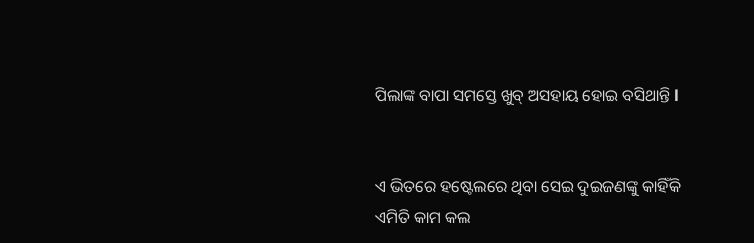ପିଲାଙ୍କ ବାପା ସମସ୍ତେ ଖୁବ୍ ଅସହାୟ ହୋଇ ବସିଥାନ୍ତି l


ଏ ଭିତରେ ହଷ୍ଟେଲରେ ଥିବା ସେଇ ଦୁଇଜଣଙ୍କୁ କାହିଁକି ଏମିତି କାମ କଲ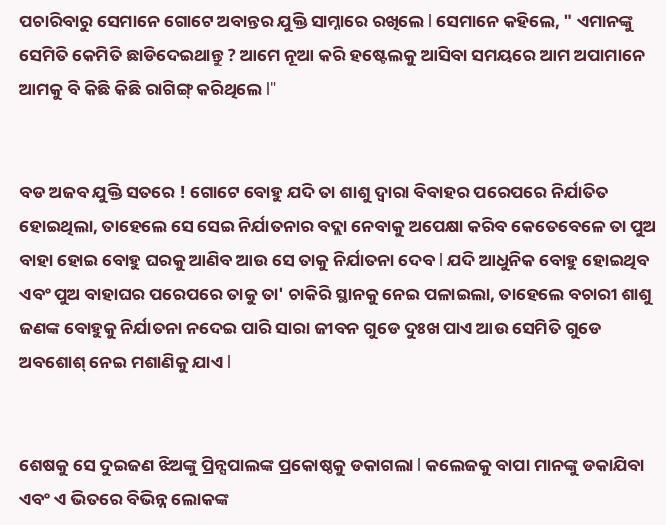ପଚାରିବାରୁ ସେମାନେ ଗୋଟେ ଅବାନ୍ତର ଯୁକ୍ତି ସାମ୍ନାରେ ରଖିଲେ l ସେମାନେ କହିଲେ, " ଏମାନଙ୍କୁ ସେମିତି କେମିତି ଛାଡିଦେଇଥାନ୍ତୁ ? ଆମେ ନୂଆ କରି ହଷ୍ଟେଲକୁ ଆସିବା ସମୟରେ ଆମ ଅପାମାନେ ଆମକୁ ବି କିଛି କିଛି ରାଗିଙ୍ଗ୍ କରିଥିଲେ l"


ବଡ ଅଜବ ଯୁକ୍ତି ସତରେ ! ଗୋଟେ ବୋହୁ ଯଦି ତା ଶାଶୁ ଦ୍ୱାରା ବିବାହର ପରେପରେ ନିର୍ଯାତିତ ହୋଇଥିଲା, ତାହେଲେ ସେ ସେଇ ନିର୍ଯାତନାର ବଦ୍ଲା ନେବାକୁ ଅପେକ୍ଷା କରିବ କେତେବେଳେ ତା ପୁଅ ବାହା ହୋଇ ବୋହୁ ଘରକୁ ଆଣିବ ଆଉ ସେ ତାକୁ ନିର୍ଯାତନା ଦେବ l ଯଦି ଆଧୁନିକ ବୋହୁ ହୋଇଥିବ ଏବଂ ପୁଅ ବାହାଘର ପରେପରେ ତାକୁ ତା' ଚାକିରି ସ୍ଥାନକୁ ନେଇ ପଳାଇଲା, ତାହେଲେ ବଚାରୀ ଶାଶୁ ଜଣଙ୍କ ବୋହୁକୁ ନିର୍ଯାତନା ନଦେଇ ପାରି ସାରା ଜୀବନ ଗୁଡେ ଦୁଃଖ ପାଏ ଆଉ ସେମିତି ଗୁଡେ ଅବଶୋଶ୍ ନେଇ ମଶାଣିକୁ ଯାଏ l


ଶେଷକୁ ସେ ଦୁଇଜଣ ଝିଅଙ୍କୁ ପ୍ରିନ୍ସପାଲଙ୍କ ପ୍ରକୋଷ୍ଠକୁ ଡକାଗଲା l କଲେଜକୁ ବାପା ମାନଙ୍କୁ ଡକାଯିବା ଏବଂ ଏ ଭିତରେ ବିଭିନ୍ନ ଲୋକଙ୍କ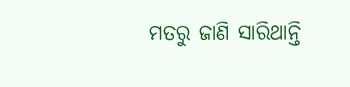ମତରୁ ଜାଣି ସାରିଥାନ୍ତି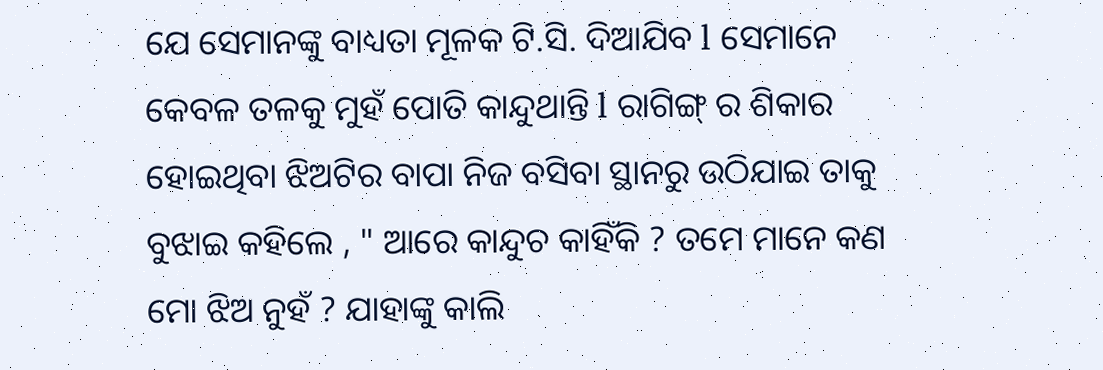ଯେ ସେମାନଙ୍କୁ ବାଧ୍ୟତା ମୂଳକ ଟି.ସି. ଦିଆଯିବ l ସେମାନେ କେବଳ ତଳକୁ ମୁହଁ ପୋତି କାନ୍ଦୁଥାନ୍ତି l ରାଗିଙ୍ଗ୍ ର ଶିକାର ହୋଇଥିବା ଝିଅଟିର ବାପା ନିଜ ବସିବା ସ୍ଥାନରୁ ଉଠିଯାଇ ତାକୁ ବୁଝାଇ କହିଲେ , " ଆରେ କାନ୍ଦୁଚ କାହିଁକି ? ତମେ ମାନେ କଣ ମୋ ଝିଅ ନୁହଁ ? ଯାହାଙ୍କୁ କାଲି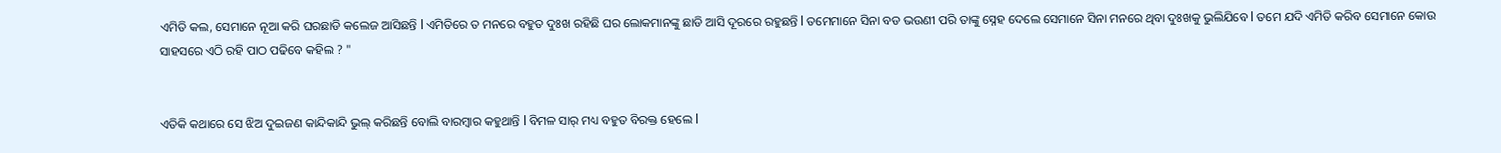ଏମିତି କଲ, ସେମାନେ ନୂଆ କରି ଘରଛାଡି କଲେଜ ଆସିଛନ୍ତି l ଏମିତିରେ ତ ମନରେ ବହୁତ ଦୁଃଖ ରହିଛି ଘର ଲୋକମାନଙ୍କୁ ଛାଡି ଆସି ଦୂରରେ ରହୁଛନ୍ତି l ତମେମାନେ ସିନା ବଡ ଭଉଣୀ ପରି ତାଙ୍କୁ ସ୍ନେହ ଦେଲେ ସେମାନେ ସିନା ମନରେ ଥିବା ଦୁଃଖକୁ ଭୁଲିଯିବେ l ତମେ ଯଦି ଏମିତି କରିବ ସେମାନେ କୋଉ ସାହସରେ ଏଠି ରହି ପାଠ ପଢିବେ କହିଲ ? "


ଏତିକି କଥାରେ ସେ ଝିଅ ଦୁଇଜଣ କାନ୍ଦିକାନ୍ଦି ଭୁଲ୍ କରିଛନ୍ତି ବୋଲି ବାରମ୍ୱାର କହୁଥାନ୍ତି l ବିମଳ ସାର୍ ମଧ୍ୟ ବହୁତ ବିରକ୍ତ ହେଲେ l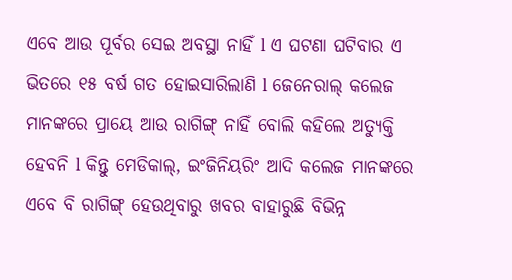ଏବେ ଆଉ ପୂର୍ବର ସେଇ ଅବସ୍ଥା ନାହିଁ l ଏ ଘଟଣା ଘଟିବାର ଏ ଭିତରେ ୧୫ ବର୍ଷ ଗତ ହୋଇସାରିଲାଣି l ଜେନେରାଲ୍ କଲେଜ ମାନଙ୍କରେ ପ୍ରାୟେ ଆଉ ରାଗିଙ୍ଗ୍ ନାହିଁ ବୋଲି କହିଲେ ଅତ୍ୟୁକ୍ତି ହେବନି l କିନ୍ତୁ ମେଡିକାଲ୍, ଇଂଜିନିୟରିଂ ଆଦି କଲେଜ ମାନଙ୍କରେ ଏବେ ବି ରାଗିଙ୍ଗ୍ ହେଉଥିବାରୁ ଖବର ବାହାରୁଛି ବିଭିନ୍ନ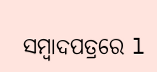ସମ୍ୱାଦପତ୍ରରେ l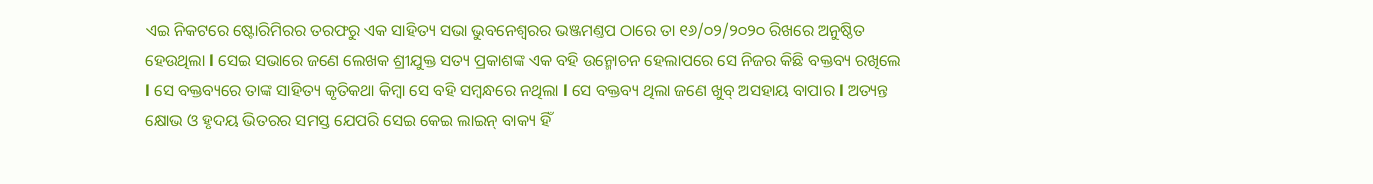ଏଇ ନିକଟରେ ଷ୍ଟୋରିମିରର ତରଫରୁ ଏକ ସାହିତ୍ୟ ସଭା ଭୁବନେଶ୍ବରର ଭଞ୍ଜମଣ୍ତପ ଠାରେ ତା ୧୬/୦୨/୨୦୨୦ ରିଖରେ ଅନୁଷ୍ଠିତ ହେଉଥିଲା l ସେଇ ସଭାରେ ଜଣେ ଲେଖକ ଶ୍ରୀଯୁକ୍ତ ସତ୍ୟ ପ୍ରକାଶଙ୍କ ଏକ ବହି ଉନ୍ମୋଚନ ହେଲାପରେ ସେ ନିଜର କିଛି ବକ୍ତବ୍ୟ ରଖିଲେ l ସେ ବକ୍ତବ୍ୟରେ ତାଙ୍କ ସାହିତ୍ୟ କୃତିକଥା କିମ୍ୱା ସେ ବହି ସମ୍ୱନ୍ଧରେ ନଥିଲା l ସେ ବକ୍ତବ୍ୟ ଥିଲା ଜଣେ ଖୁବ୍ ଅସହାୟ ବାପାର l ଅତ୍ୟନ୍ତ କ୍ଷୋଭ ଓ ହୃଦୟ ଭିତରର ସମସ୍ତ ଯେପରି ସେଇ କେଇ ଲାଇନ୍ ବାକ୍ୟ ହିଁ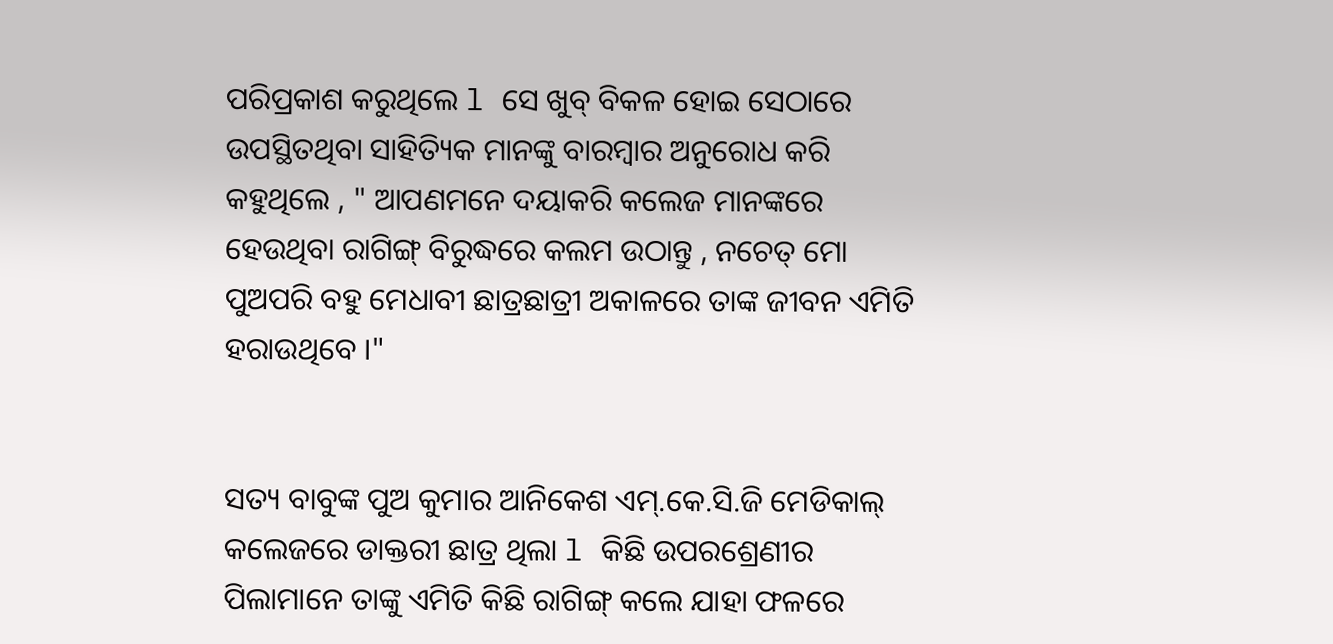ପରିପ୍ରକାଶ କରୁଥିଲେ l ସେ ଖୁବ୍ ବିକଳ ହୋଇ ସେଠାରେ ଉପସ୍ଥିତଥିବା ସାହିତ୍ୟିକ ମାନଙ୍କୁ ବାରମ୍ୱାର ଅନୁରୋଧ କରି କହୁଥିଲେ , " ଆପଣମନେ ଦୟାକରି କଲେଜ ମାନଙ୍କରେ ହେଉଥିବା ରାଗିଙ୍ଗ୍ ବିରୁଦ୍ଧରେ କଲମ ଉଠାନ୍ତୁ , ନଚେତ୍ ମୋ ପୁଅପରି ବହୁ ମେଧାବୀ ଛାତ୍ରଛାତ୍ରୀ ଅକାଳରେ ତାଙ୍କ ଜୀବନ ଏମିତି ହରାଉଥିବେ ।"


ସତ୍ୟ ବାବୁଙ୍କ ପୁଅ କୁମାର ଆନିକେଶ ଏମ୍.କେ.ସି.ଜି ମେଡିକାଲ୍ କଲେଜରେ ଡାକ୍ତରୀ ଛାତ୍ର ଥିଲା l କିଛି ଉପରଶ୍ରେଣୀର ପିଲାମାନେ ତାଙ୍କୁ ଏମିତି କିଛି ରାଗିଙ୍ଗ୍ କଲେ ଯାହା ଫଳରେ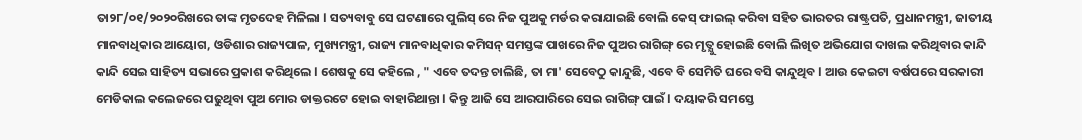ତା୨୮/୦୧/୨୦୨୦ରିଖରେ ତାଙ୍କ ମୃତଦେହ ମିଳିଲା l ସତ୍ୟବାବୁ ସେ ଘଟଣାରେ ପୁଲିସ୍ ରେ ନିଜ ପୁଅକୁ ମର୍ଡର କରାଯାଇଛି ବୋଲି କେସ୍ ଫାଇଲ୍ କରିବା ସହିତ ଭାରତର ରାଷ୍ଟ୍ରପତି, ପ୍ରଧାନମନ୍ତ୍ରୀ, ଜାତୀୟ ମାନବାଧିକାର ଆୟୋଗ, ଓଡିଶାର ରାଜ୍ୟପାଳ, ମୁଖ୍ୟମନ୍ତ୍ରୀ, ରାଜ୍ୟ ମାନବାଧିକାର କମିସନ୍ ସମସ୍ତଙ୍କ ପାଖରେ ନିଜ ପୁଅର ରାଗିଙ୍ଗ୍ ରେ ମୃତ୍ଯୁ ହୋଇଛି ବୋଲି ଲିଖିତ ଅଭିଯୋଗ ଦାଖଲ କରିଥିବାର କାନ୍ଦି କାନ୍ଦି ସେଇ ସାହିତ୍ୟ ସଭାରେ ପ୍ରକାଶ କରିଥିଲେ l ଶେଷକୁ ସେ କହିଲେ , " ଏବେ ତଦନ୍ତ ଚାଲିଛି, ତା ମା' ସେବେଠୁ କାନ୍ଦୁଛି, ଏବେ ବି ସେମିତି ଘରେ ବସି କାନ୍ଦୁଥିବ l ଆଉ କେଇଟା ବର୍ଷପରେ ସରକାରୀ ମେଡିକାଲ କଲେଜରେ ପଢୁଥିବା ପୁଅ ମୋର ଡାକ୍ତରଟେ ହୋଇ ବାହାରିଥାନ୍ତା l କିନ୍ତୁ ଆଜି ସେ ଆରପାରିରେ ସେଇ ରାଗିଙ୍ଗ୍ ପାଇଁ l ଦୟାକରି ସମସ୍ତେ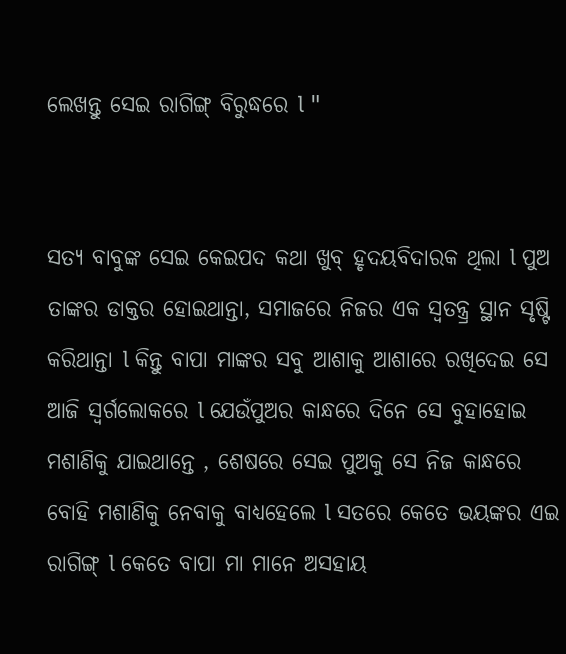ଲେଖନ୍ତୁ ସେଇ ରାଗିଙ୍ଗ୍ ବିରୁଦ୍ଧରେ l "


ସତ୍ୟ ବାବୁଙ୍କ ସେଇ କେଇପଦ କଥା ଖୁବ୍ ହୃଦୟବିଦାରକ ଥିଲା l ପୁଅ ତାଙ୍କର ଡାକ୍ତର ହୋଇଥାନ୍ତା, ସମାଜରେ ନିଜର ଏକ ସ୍ୱତନ୍ତ୍ର୍ର ସ୍ଥାନ ସୃଷ୍ଟି କରିଥାନ୍ତା l କିନ୍ତୁ ବାପା ମାଙ୍କର ସବୁ ଆଶାକୁ ଆଶାରେ ରଖିଦେଇ ସେ ଆଜି ସ୍ୱର୍ଗଲୋକରେ l ଯେଉଁପୁଅର କାନ୍ଧରେ ଦିନେ ସେ ବୁହାହୋଇ ମଶାଣିକୁ ଯାଇଥାନ୍ତେ , ଶେଷରେ ସେଇ ପୁଅକୁ ସେ ନିଜ କାନ୍ଧରେ ବୋହି ମଶାଣିକୁ ନେବାକୁ ବାଧ୍ୟହେଲେ l ସତରେ କେତେ ଭୟଙ୍କର ଏଇ ରାଗିଙ୍ଗ୍ l କେତେ ବାପା ମା ମାନେ ଅସହାୟ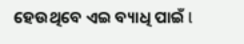ହେଉଥିବେ ଏଇ ବ୍ୟାଧି ପାଇଁ l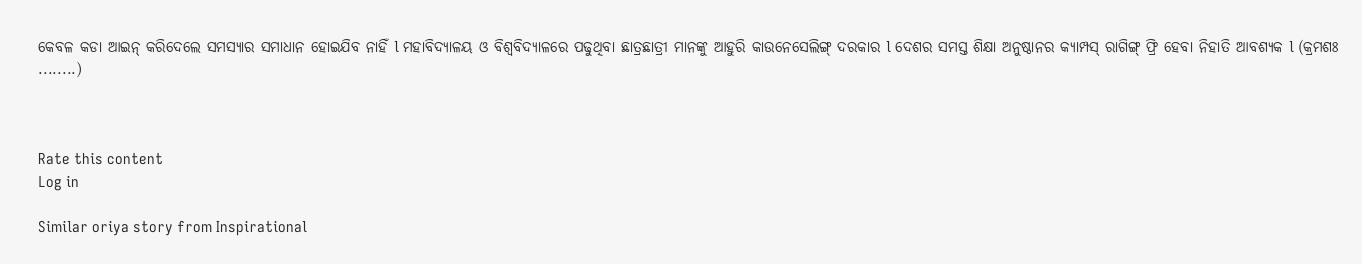କେବଳ କଡା ଆଇନ୍ କରିଦେଲେ ସମସ୍ୟାର ସମାଧାନ ହୋଇଯିବ ନାହିଁ l ମହାବିଦ୍ୟାଳୟ ଓ ବିଶ୍ୱବିଦ୍ୟାଳରେ ପଢୁଥିବା ଛାତ୍ରଛାତ୍ରୀ ମାନଙ୍କୁ ଆହୁରି କାଉନେସେଲିଙ୍ଗ୍ ଦରକାର l ଦେଶର ସମସ୍ତ ଶିକ୍ଷା ଅନୁଷ୍ଠାନର କ୍ୟାମ୍ପସ୍ ରାଗିଙ୍ଗ୍ ଫ୍ରି ହେବା ନିହାତି ଆବଶ୍ୟକ l (କ୍ରମଶଃ ........)



Rate this content
Log in

Similar oriya story from Inspirational